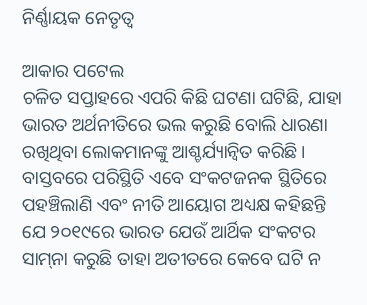ନିର୍ଣ୍ଣାୟକ ନେତୃତ୍ୱ

ଆକାର ପଟେଲ
ଚଳିତ ସପ୍ତାହରେ ଏପରି କିଛି ଘଟଣା ଘଟିଛି, ଯାହା ଭାରତ ଅର୍ଥନୀତିରେ ଭଲ କରୁଛି ବୋଲି ଧାରଣା ରଖିଥିବା ଲୋକମାନଙ୍କୁ ଆଶ୍ଚର୍ଯ୍ୟାନ୍ବିତ କରିଛି। ବାସ୍ତବରେ ପରିସ୍ଥିତି ଏବେ ସଂକଟଜନକ ସ୍ଥିତିରେ ପହଞ୍ଚିଲାଣି ଏବଂ ନୀତି ଆୟୋଗ ଅଧ୍ୟକ୍ଷ କହିଛନ୍ତି ଯେ ୨୦୧୯ରେ ଭାରତ ଯେଉଁ ଆର୍ଥିକ ସଂକଟର ସାମ୍‌ନା କରୁଛି ତାହା ଅତୀତରେ କେବେ ଘଟି ନ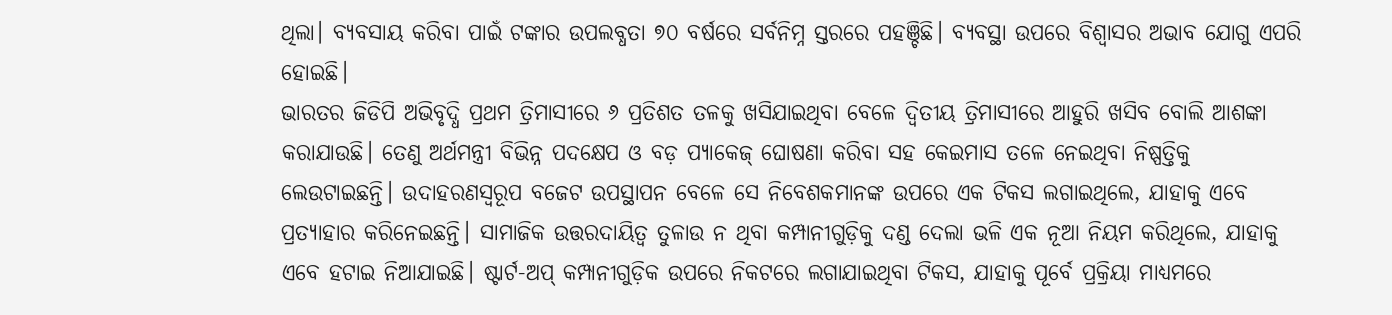ଥିଲା। ବ୍ୟବସାୟ କରିବା ପାଇଁ ଟଙ୍କାର ଉପଲବ୍ଧତା ୭୦ ବର୍ଷରେ ସର୍ବନିମ୍ନ ସ୍ତରରେ ପହଞ୍ଚିଛି। ବ୍ୟବସ୍ଥା ଉପରେ ବିଶ୍ୱାସର ଅଭାବ ଯୋଗୁ ଏପରି ହୋଇଛି।
ଭାରତର ଜିଡିପି ଅଭିବୃଦ୍ଧି ପ୍ରଥମ ତ୍ରିମାସୀରେ ୬ ପ୍ରତିଶତ ତଳକୁ ଖସିଯାଇଥିବା ବେଳେ ଦ୍ୱିତୀୟ ତ୍ରିମାସୀରେ ଆହୁରି ଖସିବ ବୋଲି ଆଶଙ୍କା କରାଯାଉଛି। ତେଣୁ ଅର୍ଥମନ୍ତ୍ରୀ ବିଭିନ୍ନ ପଦକ୍ଷେପ ଓ ବଡ଼ ପ୍ୟାକେଜ୍‌ ଘୋଷଣା କରିବା ସହ କେଇମାସ ତଳେ ନେଇଥିବା ନିଷ୍ପତ୍ତିକୁ ଲେଉଟାଇଛନ୍ତି। ଉଦାହରଣସ୍ବରୂପ ବଜେଟ ଉପସ୍ଥାପନ ବେଳେ ସେ ନିବେଶକମାନଙ୍କ ଉପରେ ଏକ ଟିକସ ଲଗାଇଥିଲେ, ଯାହାକୁ ଏବେ ପ୍ରତ୍ୟାହାର କରିନେଇଛନ୍ତି। ସାମାଜିକ ଉତ୍ତରଦାୟିତ୍ୱ ତୁଳାଉ ନ ଥିବା କମ୍ପାନୀଗୁଡ଼ିକୁ ଦଣ୍ଡ ଦେଲା ଭଳି ଏକ ନୂଆ ନିୟମ କରିଥିଲେ, ଯାହାକୁ ଏବେ ହଟାଇ ନିଆଯାଇଛି। ଷ୍ଟାର୍ଟ-ଅପ୍‌ କମ୍ପାନୀଗୁଡ଼ିକ ଉପରେ ନିକଟରେ ଲଗାଯାଇଥିବା ଟିକସ, ଯାହାକୁ ପୂର୍ବେ ପ୍ରକ୍ରିୟା ମାଧ୍ୟମରେ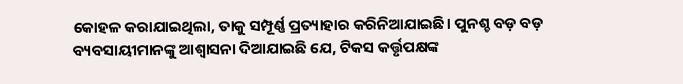କୋହଳ କରାଯାଇଥିଲା, ତାକୁ ସମ୍ପୂର୍ଣ୍ଣ ପ୍ରତ୍ୟାହାର କରିନିଆଯାଇଛି। ପୁନଶ୍ଚ ବଡ଼ ବଡ଼ ବ୍ୟବସାୟୀମାନଙ୍କୁ ଆଶ୍ୱାସନା ଦିଆଯାଇଛି ଯେ, ଟିକସ କର୍ତ୍ତୃପକ୍ଷଙ୍କ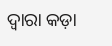ଦ୍ୱାରା କଡ଼ା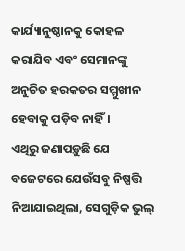କାର୍ଯ୍ୟାନୁଷ୍ଠାନକୁ କୋହଳ କରାଯିବ ଏବଂ ସେମାନଙ୍କୁ ଅନୁଚିତ ହରକତର ସମ୍ମୁଖୀନ ହେବାକୁ ପଡ଼ିବ ନାହିଁ।
ଏଥିରୁ ଜଣାପଡ଼ୁଛି ଯେ ବଜେଟରେ ଯେଉଁସବୁ ନିଷ୍ପତ୍ତି ନିଆଯାଇଥିଲା, ସେଗୁଡ଼ିକ ଭୁଲ୍‌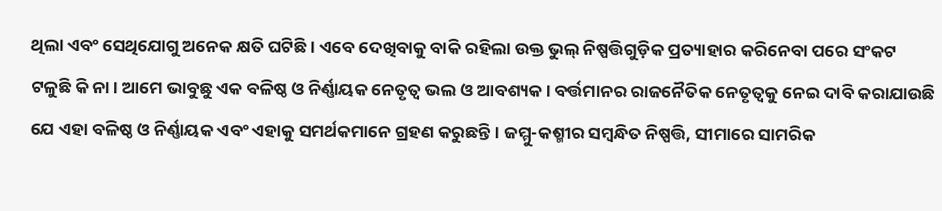ଥିଲା ଏବଂ ସେଥିଯୋଗୁ ଅନେକ କ୍ଷତି ଘଟିଛି। ଏବେ ଦେଖିବାକୁ ବାକି ରହିଲା ଉକ୍ତ ଭୁଲ୍‌ ନିଷ୍ପତ୍ତିଗୁଡ଼ିକ ପ୍ରତ୍ୟାହାର କରିନେବା ପରେ ସଂକଟ ଟଳୁଛି କି ନା। ଆମେ ଭାବୁଛୁ ଏକ ବଳିଷ୍ଠ ଓ ନିର୍ଣ୍ଣାୟକ ନେତୃତ୍ୱ ଭଲ ଓ ଆବଶ୍ୟକ। ବର୍ତ୍ତମାନର ରାଜନୈତିକ ନେତୃତ୍ୱକୁ ନେଇ ଦାବି କରାଯାଉଛି ଯେ ଏହା ବଳିଷ୍ଠ ଓ ନିର୍ଣ୍ଣାୟକ ଏବଂ ଏହାକୁ ସମର୍ଥକମାନେ ଗ୍ରହଣ କରୁଛନ୍ତି। ଜମ୍ମୁ-କଶ୍ମୀର ସମ୍ବନ୍ଧିତ ନିଷ୍ପତ୍ତି, ସୀମାରେ ସାମରିକ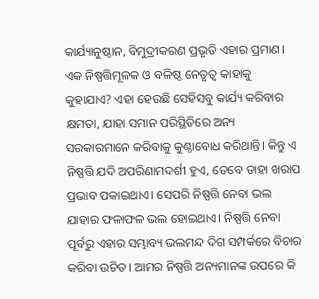କାର୍ଯ୍ୟାନୁଷ୍ଠାନ, ବିମୁଦ୍ରୀକରଣ ପ୍ରଭୃତି ଏହାର ପ୍ରମାଣ। ଏକ ନିଷ୍ପତ୍ତିମୂଳକ ଓ ବଳିଷ୍ଠ ନେତୃତ୍ୱ କାହାକୁ କୁହାଯାଏ? ଏହା ହେଉଛି ସେହିସବୁ କାର୍ଯ୍ୟ କରିବାର କ୍ଷମତା, ଯାହା ସମାନ ପରିସ୍ଥିତିରେ ଅନ୍ୟ ସରକାରମାନେ କରିବାକୁ କୁଣ୍ଠାବୋଧ କରିଥାନ୍ତି। କିନ୍ତୁ ଏ ନିଷ୍ପତ୍ତି ଯଦି ଅପରିଣାମଦର୍ଶୀ ହୁଏ, ତେବେ ତାହା ଖରାପ ପ୍ରଭାବ ପକାଇଥାଏ। ସେପରି ନିଷ୍ପତ୍ତି ନେବା ଭଲ ଯାହାର ଫଳାଫଳ ଭଲ ହୋଇଥାଏ। ନିଷ୍ପତ୍ତି ନେବା ପୂର୍ବରୁ ଏହାର ସମ୍ଭାବ୍ୟ ଭଲମନ୍ଦ ଦିଗ ସମ୍ପର୍କରେ ବିଚାର କରିବା ଉଚିତ। ଆମର ନିଷ୍ପତ୍ତି ଅନ୍ୟମାନଙ୍କ ଉପରେ କି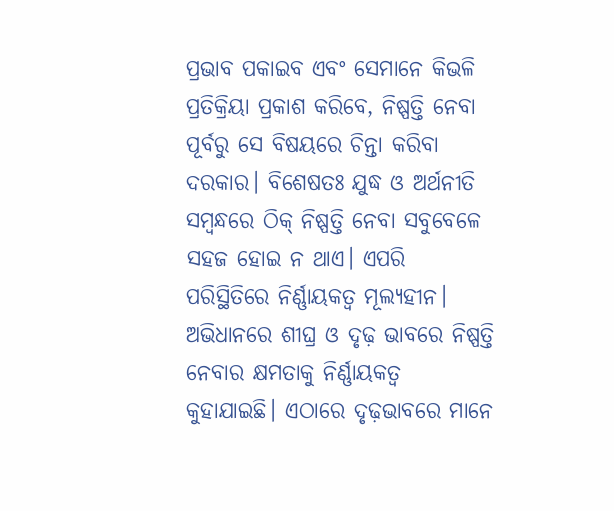ପ୍ରଭାବ ପକାଇବ ଏବଂ ସେମାନେ କିଭଳି ପ୍ରତିକ୍ରିୟା ପ୍ରକାଶ କରିବେ, ନିଷ୍ପତ୍ତି ନେବା ପୂର୍ବରୁ ସେ ବିଷୟରେ ଚିନ୍ତା କରିବା ଦରକାର। ବିଶେଷତଃ ଯୁଦ୍ଧ ଓ ଅର୍ଥନୀତି ସମ୍ବନ୍ଧରେ ଠିକ୍‌ ନିଷ୍ପତ୍ତି ନେବା ସବୁବେଳେ ସହଜ ହୋଇ ନ ଥାଏ। ଏପରି ପରିସ୍ଥିତିରେ ନିର୍ଣ୍ଣାୟକତ୍ୱ ମୂଲ୍ୟହୀନ। ଅଭିଧାନରେ ଶୀଘ୍ର ଓ ଦୃଢ଼ ଭାବରେ ନିଷ୍ପତ୍ତି ନେବାର କ୍ଷମତାକୁ ନିର୍ଣ୍ଣାୟକତ୍ୱ କୁହାଯାଇଛି। ଏଠାରେ ଦୃଢ଼ଭାବରେ ମାନେ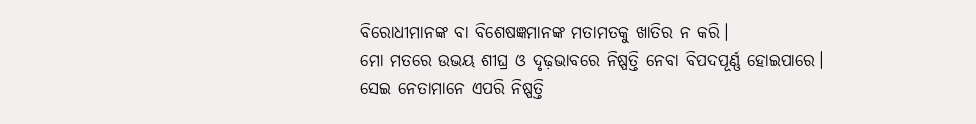ବିରୋଧୀମାନଙ୍କ ବା ବିଶେଷଜ୍ଞମାନଙ୍କ ମତାମତକୁ ଖାତିର ନ କରି।
ମୋ ମତରେ ଉଭୟ ଶୀଘ୍ର ଓ ଦୃଢ଼ଭାବରେ ନିଷ୍ପତ୍ତି ନେବା ବିପଦପୂର୍ଣ୍ଣ ହୋଇପାରେ। ସେଇ ନେତାମାନେ ଏପରି ନିଷ୍ପତ୍ତି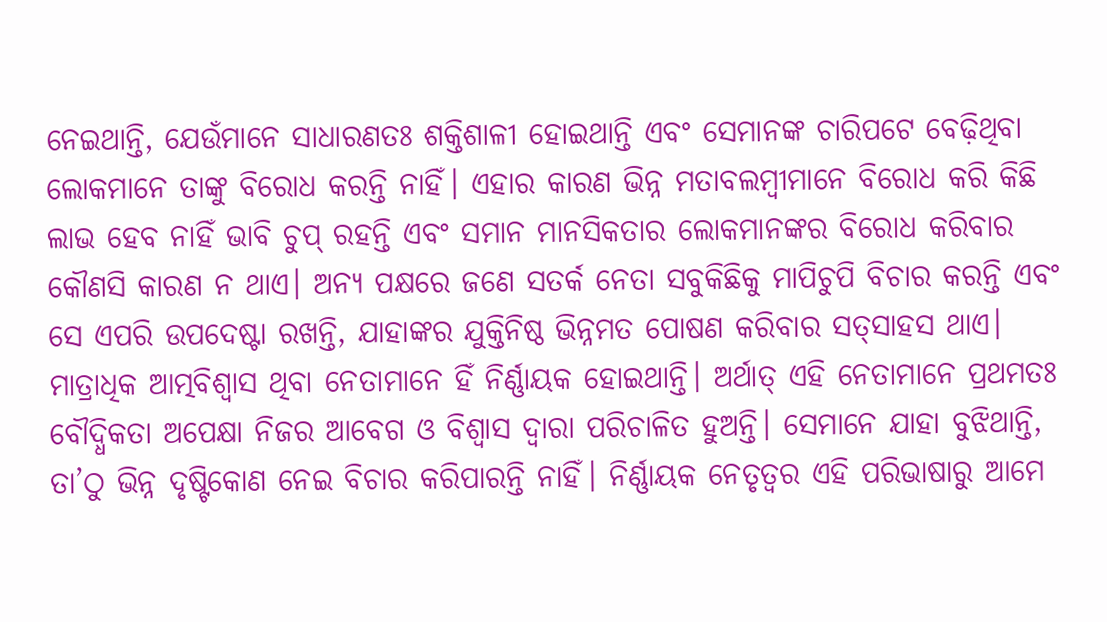ନେଇଥାନ୍ତି, ଯେଉଁମାନେ ସାଧାରଣତଃ ଶକ୍ତିଶାଳୀ ହୋଇଥାନ୍ତି ଏବଂ ସେମାନଙ୍କ ଚାରିପଟେ ବେଢ଼ିଥିବା ଲୋକମାନେ ତାଙ୍କୁ ବିରୋଧ କରନ୍ତି ନାହିଁ। ଏହାର କାରଣ ଭିନ୍ନ ମତାବଲମ୍ବୀମାନେ ବିରୋଧ କରି କିଛି ଲାଭ ହେବ ନାହିଁ ଭାବି ଚୁପ୍‌ ରହନ୍ତି ଏବଂ ସମାନ ମାନସିକତାର ଲୋକମାନଙ୍କର ବିରୋଧ କରିବାର କୌଣସି କାରଣ ନ ଥାଏ। ଅନ୍ୟ ପକ୍ଷରେ ଜଣେ ସତର୍କ ନେତା ସବୁକିଛିକୁ ମାପିଚୁପି ବିଚାର କରନ୍ତି ଏବଂ ସେ ଏପରି ଉପଦେଷ୍ଟା ରଖନ୍ତି, ଯାହାଙ୍କର ଯୁକ୍ତିନିଷ୍ଠ ଭିନ୍ନମତ ପୋଷଣ କରିବାର ସତ୍‌ସାହସ ଥାଏ।
ମାତ୍ରାଧିକ ଆତ୍ମବିଶ୍ୱାସ ଥିବା ନେତାମାନେ ହିଁ ନିର୍ଣ୍ଣାୟକ ହୋଇଥାନ୍ତି। ଅର୍ଥାତ୍‌ ଏହି ନେତାମାନେ ପ୍ରଥମତଃ ବୌଦ୍ଧିକତା ଅପେକ୍ଷା ନିଜର ଆବେଗ ଓ ବିଶ୍ୱାସ ଦ୍ୱାରା ପରିଚାଳିତ ହୁଅନ୍ତି। ସେମାନେ ଯାହା ବୁଝିଥାନ୍ତି, ତା’ଠୁ ଭିନ୍ନ ଦୃଷ୍ଟିକୋଣ ନେଇ ବିଚାର କରିପାରନ୍ତି ନାହିଁ। ନିର୍ଣ୍ଣାୟକ ନେତୃତ୍ୱର ଏହି ପରିଭାଷାରୁ ଆମେ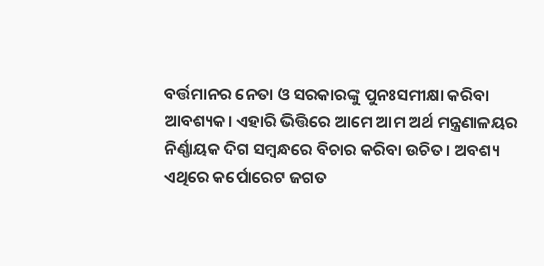ବର୍ତ୍ତମାନର ନେତା ଓ ସରକାରଙ୍କୁ ପୁନଃସମୀକ୍ଷା କରିବା ଆବଶ୍ୟକ। ଏହାରି ଭିତ୍ତିରେ ଆମେ ଆମ ଅର୍ଥ ମନ୍ତ୍ରଣାଳୟର ନିର୍ଣ୍ଣାୟକ ଦିଗ ସମ୍ବନ୍ଧରେ ବିଚାର କରିବା ଉଚିତ। ଅବଶ୍ୟ ଏଥିରେ କର୍ପୋରେଟ ଜଗତ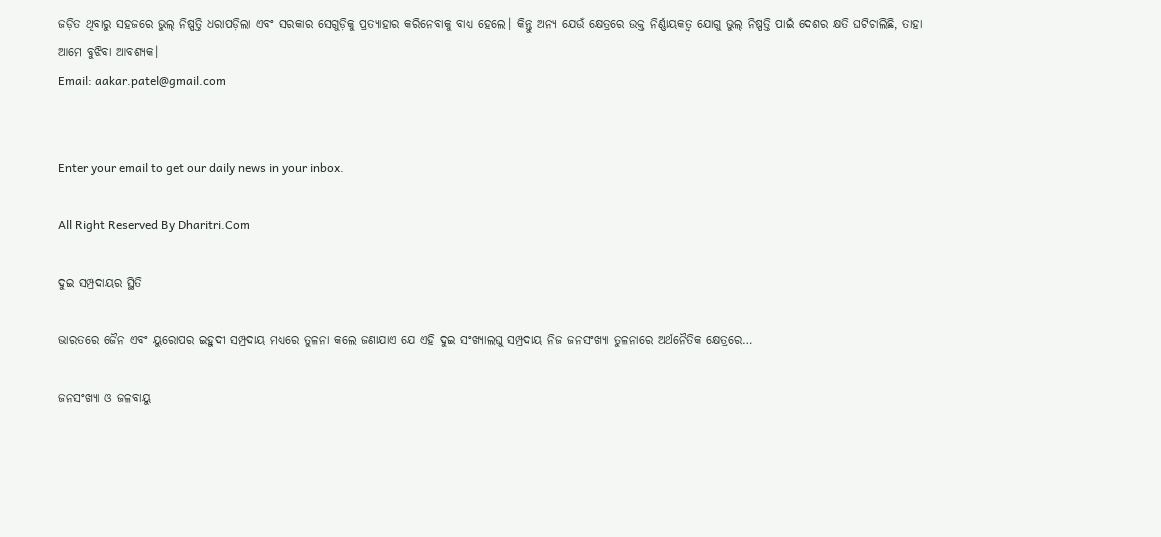ଜଡ଼ିତ ଥିବାରୁ ସହଜରେ ଭୁଲ୍‌ ନିଷ୍ପତ୍ତି ଧରାପଡ଼ିଲା ଏବଂ ସରକାର ସେଗୁଡ଼ିକୁ ପ୍ରତ୍ୟାହାର କରିନେବାକୁ ବାଧ୍ୟ ହେଲେ। କିନ୍ତୁ ଅନ୍ୟ ଯେଉଁ କ୍ଷେତ୍ରରେ ଉକ୍ତ ନିର୍ଣ୍ଣାୟକତ୍ୱ ଯୋଗୁ ଭୁଲ୍‌ ନିଷ୍ପତ୍ତି ପାଇଁ ଦେଶର କ୍ଷତି ଘଟିଚାଲିଛି, ତାହା ଆମେ ବୁଝିବା ଆବଶ୍ୟକ।
Email: aakar.patel@gmail.com


Enter your email to get our daily news in your inbox.

All Right Reserved By Dharitri.Com

ଦୁଇ ସମ୍ପ୍ରଦାୟର ସ୍ଥିତି

ଭାରତରେ ଜୈନ ଏବଂ ୟୁରୋପର ଇହୁଦୀ ସମ୍ପ୍ରଦାୟ ମଧ୍ୟରେ ତୁଳନା କଲେ ଜଣାଯାଏ ଯେ ଏହି ଦୁଇ ସଂଖ୍ୟାଲଘୁ ସମ୍ପ୍ରଦାୟ ନିଜ ଜନସଂଖ୍ୟା ତୁଳନାରେ ଅର୍ଥନୈତିକ କ୍ଷେତ୍ରରେ…

ଜନସଂଖ୍ୟା ଓ ଜଳବାୟୁ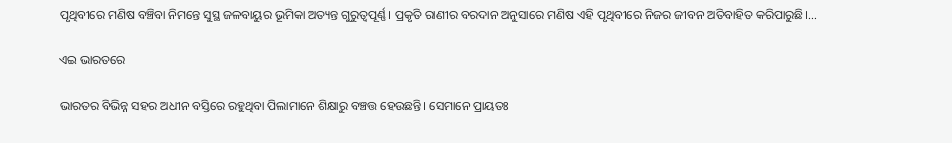ପୃଥିବୀରେ ମଣିଷ ବଞ୍ଚିବା ନିମନ୍ତେ ସୁସ୍ଥ ଜଳବାୟୁର ଭୂମିକା ଅତ୍ୟନ୍ତ ଗୁରୁତ୍ୱପୂର୍ଣ୍ଣ। ପ୍ରକୃତି ରାଣୀର ବରଦାନ ଅନୁସାରେ ମଣିଷ ଏହି ପୃଥିବୀରେ ନିଜର ଜୀବନ ଅତିବାହିତ କରିପାରୁଛି।…

ଏଇ ଭାରତରେ

ଭାରତର ବିଭିନ୍ନ ସହର ଅଧୀନ ବସ୍ତିରେ ରହୁଥିବା ପିଲାମାନେ ଶିକ୍ଷାରୁ ବଞ୍ଚତ୍ତ ହେଉଛନ୍ତି। ସେମାନେ ପ୍ରାୟତଃ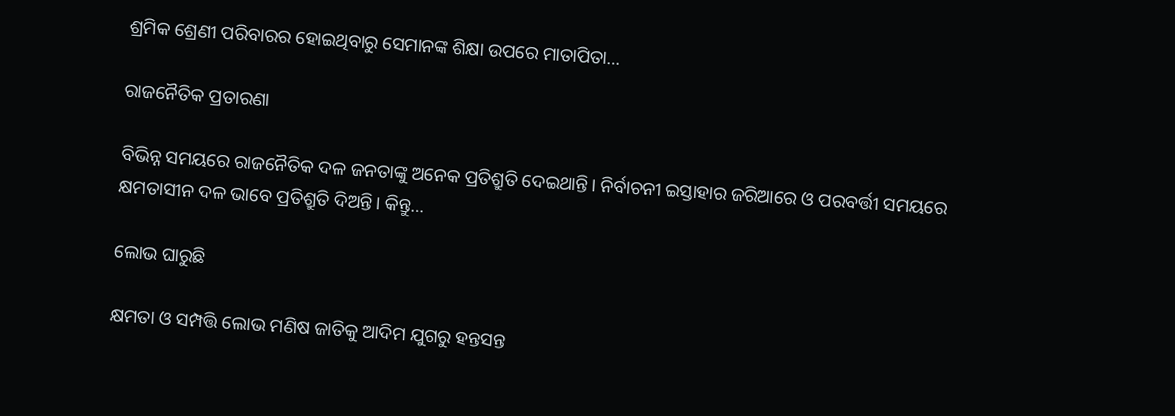ଶ୍ରମିକ ଶ୍ରେଣୀ ପରିବାରର ହୋଇଥିବାରୁ ସେମାନଙ୍କ ଶିକ୍ଷା ଉପରେ ମାତାପିତା…

ରାଜନୈତିକ ପ୍ରତାରଣା

ବିଭିନ୍ନ ସମୟରେ ରାଜନୈତିକ ଦଳ ଜନତାଙ୍କୁ ଅନେକ ପ୍ରତିଶ୍ରୁତି ଦେଇଥାନ୍ତି। ନିର୍ବାଚନୀ ଇସ୍ତାହାର ଜରିଆରେ ଓ ପରବର୍ତ୍ତୀ ସମୟରେ କ୍ଷମତାସୀନ ଦଳ ଭାବେ ପ୍ରତିଶ୍ରୁତି ଦିଅନ୍ତି। କିନ୍ତୁ…

ଲୋଭ ଘାରୁଛି

କ୍ଷମତା ଓ ସମ୍ପତ୍ତି ଲୋଭ ମଣିଷ ଜାତିକୁ ଆଦିମ ଯୁଗରୁ ହନ୍ତସନ୍ତ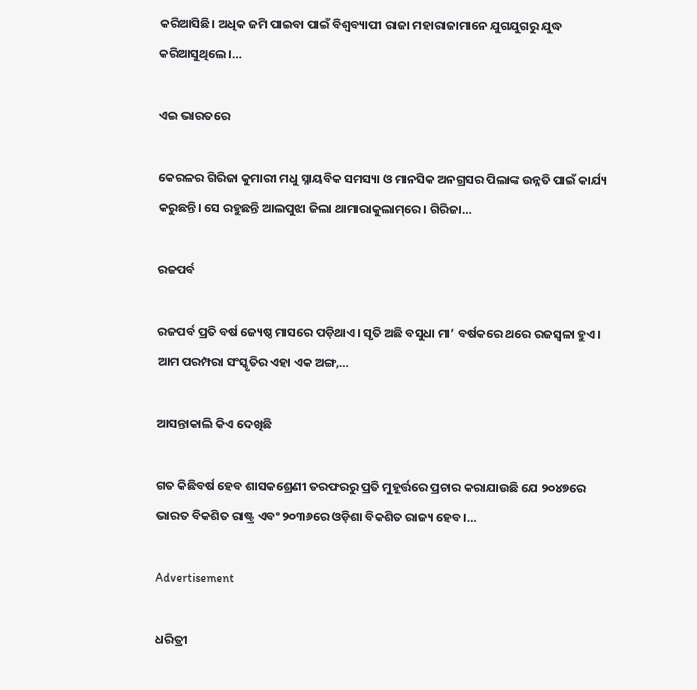କରିଆସିଛି। ଅଧିକ ଜମି ପାଇବା ପାଇଁ ବିଶ୍ୱବ୍ୟାପୀ ରାଜା ମହାରାଜାମାନେ ଯୁଗଯୁଗରୁ ଯୁଦ୍ଧ କରିଆସୁଥିଲେ।…

ଏଇ ଭାରତରେ

କେରଳର ଗିରିଜା କୁମାରୀ ମଧୁ ସ୍ନାୟବିକ ସମସ୍ୟା ଓ ମାନସିକ ଅନଗ୍ରସର ପିଲାଙ୍କ ଉନ୍ନତି ପାଇଁ କାର୍ଯ୍ୟ କରୁଛନ୍ତି। ସେ ରହୁଛନ୍ତି ଆଲପୁଝା ଜିଲା ଥାମାରାକୁଲାମ୍‌ରେ। ଗିରିଜା…

ରଜପର୍ବ

ରଜପର୍ବ ପ୍ରତି ବର୍ଷ ଜ୍ୟେଷ୍ଠ ମାସରେ ପଡ଼ିଥାଏ। ସୃତି ଅଛି ବସୁଧା ମା’ ବର୍ଷକରେ ଥରେ ରଜସ୍ବଳା ହୁଏ। ଆମ ପରମ୍ପରା ସଂସ୍କୃତିର ଏହା ଏକ ଅଙ୍ଗ,…

ଆସନ୍ତାକାଲି କିଏ ଦେଖିଛି

ଗତ କିଛିବର୍ଷ ହେବ ଶାସକଶ୍ରେଣୀ ତରଫରରୁ ପ୍ରତି ମୁହୂର୍ତ୍ତରେ ପ୍ରଚାର କରାଯାଉଛି ଯେ ୨୦୪୭ରେ ଭାରତ ବିକଶିତ ରାଷ୍ଟ୍ର ଏବଂ ୨୦୩୬ରେ ଓଡ଼ିଶା ବିକଶିତ ରାଜ୍ୟ ହେବ।…

Advertisement

ଧରିତ୍ରୀ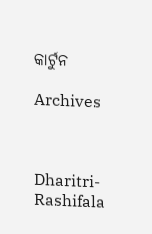କାର୍ଟୁନ

Archives



Dharitri-Rashifala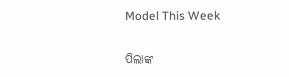Model This Week

ପିଲାଙ୍କ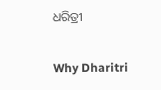ଧରିତ୍ରୀ

Why Dharitri